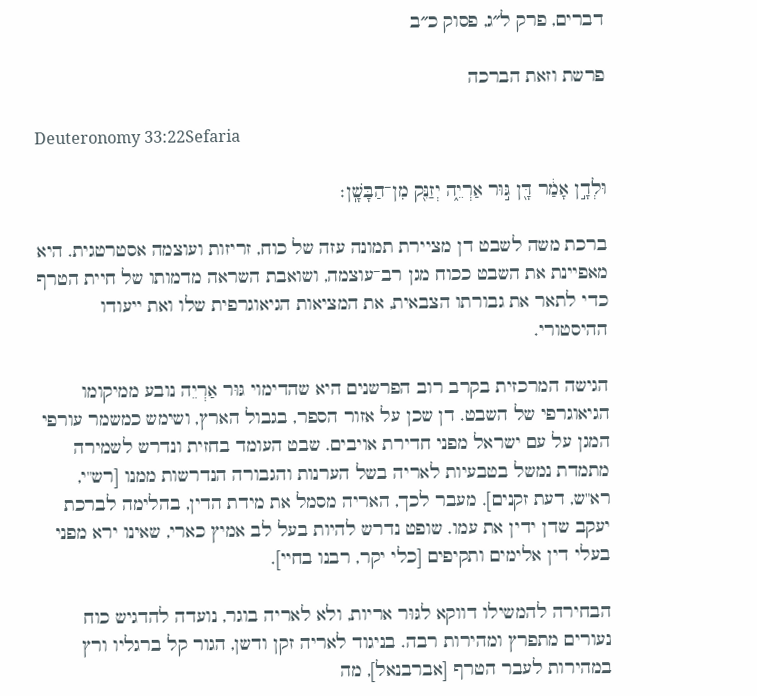דברים, פרק ל״ג, פסוק כ״ב

פרשת וזאת הברכה

Deuteronomy 33:22Sefaria

וּלְדָ֣ן אָמַ֔ר דָּ֖ן גּ֣וּר אַרְיֵ֑ה יְזַנֵּ֖ק מִן־הַבָּשָֽׁן׃

ברכת משה לשבט דן מציירת תמונה עזה של כוח, זריזות ועוצמה אסטרטגית. היא מאפיינת את השבט ככוח מגן רב־עוצמה, ושואבת השראה מדמותו של חיית הטרף כדי לתאר את גבורתו הצבאית, את המציאות הגיאוגרפית שלו ואת ייעודו ההיסטורי.

הגישה המרכזית בקרב רוב הפרשנים היא שהדימוי גּוּר אַרְיֵה נובע ממיקומו הגיאוגרפי של השבט. דן שכן על אזור הספר, בגבול הארץ, ושימש כמשמר עורפי המגן על עם ישראל מפני חדירת אויבים. שבט העומד בחזית ונדרש לשמירה מתמדת נמשל בטבעיות לאריה בשל הערנות והגבורה הנדרשות ממנו [רש"י, רא"ש, דעת זקנים]. מעבר לכך, האריה מסמל את מידת הדין, בהלימה לברכת יעקב שדן ידין את עמו. שופט נדרש להיות בעל לב אמיץ כארי, שאינו ירא מפני בעלי דין אלימים ותקיפים [כלי יקר, רבנו בחיי].

הבחירה להמשילו דווקא לגּוּר אריות, ולא לאריה בוגר, נועדה להדגיש כוח נעורים מתפרץ ומהירות רבה. בניגוד לאריה זקן ודשן, הגור קל ברגליו ורץ במהירות לעבר הטרף [אברבנאל], מה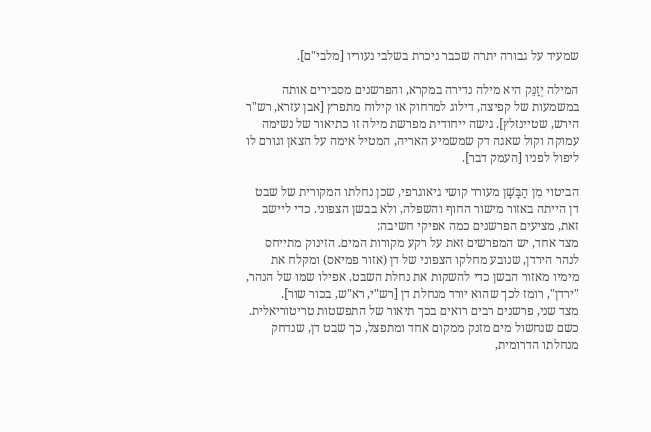שמעיד על גבורה יתרה שכבר ניכרת בשלבי נעוריו [מלבי"ם].

המילה יְזַנֵּק היא מילה נדירה במקרא, והפרשנים מסבירים אותה במשמעות של קפיצה, דילוג למרחוק או קילוח מתפרץ [אבן עזרא, רש"ר הירש, שטיינזלץ]. גישה ייחודית מפרשת מילה זו כתיאור של נשימה עמוקה וקול שאגה דק שמשמיע האריה, המטיל אימה על הצאן וגורם לו ליפול לפניו [העמק דבר].

הביטוי מִן הַבָּשָׁן מעורר קושי גיאוגרפי, שכן נחלתו המקורית של שבט דן הייתה באזור מישור החוף והשפלה, ולא בבשן הצפוני. כדי ליישב זאת, מציעים הפרשנים כמה אפיקי חשיבה:
מצד אחד, יש המפרשים זאת על רקע מקורות המים. הזינוק מתייחס לנהר הירדן, שנובע מחלקו הצפוני של דן (אזור פמיאס) ומקלח את מימיו מאזור הבשן כדי להשקות את נחלת השבט. אפילו שמו של הנהר, "ירדן", רומז לכך שהוא יורד מנחלת דן [רש"י, רא"ש, בכור שור].
מצד שני, פרשנים רבים רואים בכך תיאור של התפשטות טריטוריאלית. כשם שנחשול מים מזנק ממקום אחד ומתפצל, כך שבט דן, שנדחק מנחלתו הדרומית,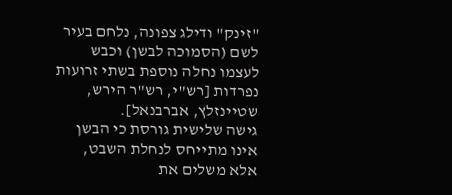"זינק" ודילג צפונה, נלחם בעיר לשם (הסמוכה לבשן) וכבש לעצמו נחלה נוספת בשתי זרועות נפרדות [רש"י, רש"ר הירש, שטיינזלץ, אברבנאל].
גישה שלישית גורסת כי הבשן אינו מתייחס לנחלת השבט, אלא משלים את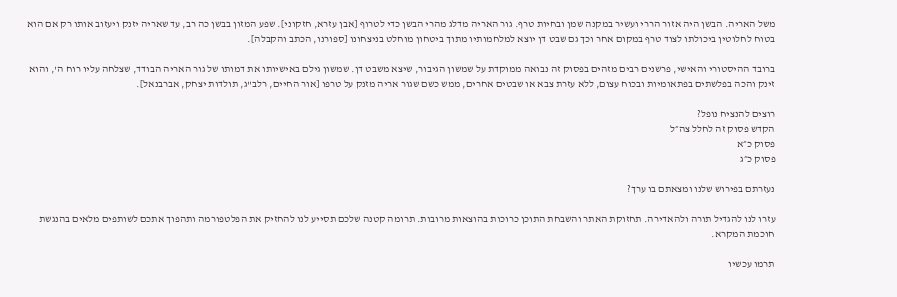משל האריה. הבשן היה אזור הררי ועשיר במקנה שמן ובחיות טרף. גור האריה מדלג מהרי הבשן כדי לטרוף [אבן עזרא, חזקוני]. שפע המזון בבשן כה רב, עד שאריה יזנק ויעזוב אותו רק אם הוא בטוח לחלוטין ביכולתו לצוד טרף במקום אחר וכך גם שבט דן יוצא למלחמותיו מתוך ביטחון מוחלט בניצחונו [ספורנו, הכתב והקבלה].

ברובד ההיסטורי והאישי, פרשנים רבים מזהים בפסוק זה נבואה ממוקדת על שמשון הגיבור, שיצא משבט דן. שמשון גילם באישיותו את דמותו של גור האריה הבודד, שצלחה עליו רוח ה', והוא זינק והכה בפלשתים בפתאומיות ובכוח עצום, ללא עזרת צבא או שבטים אחרים, ממש כשם שגור אריה מזנק על טרפו [אור החיים, רלב"ג, תולדות יצחק, אברבנאל].

רוצים להנציח נופל?
הקדש פסוק זה לחלל צה״ל
פסוק כ״א
פסוק כ״ג

נעזרתם בפירוש שלנו ומצאתם בו ערך?

עזרו לנו להגדיל תורה ולהאדירה. תחזוקת האתר והשבחת התוכן כרוכות בהוצאות מרובות. תרומה קטנה שלכם תסייע לנו להחזיק את הפלטפורמה ותהפוך אתכם לשותפים מלאים בהנגשת חוכמת המקרא.

תרמו עכשיו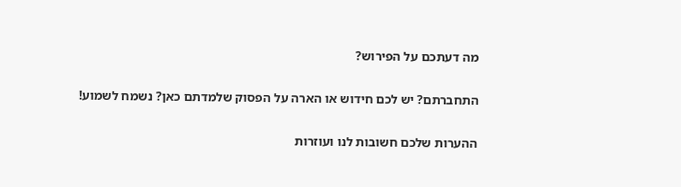מה דעתכם על הפירוש?

התחברתם? יש לכם חידוש או הארה על הפסוק שלמדתם כאן? נשמח לשמוע!

ההערות שלכם חשובות לנו ועוזרות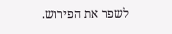לשפר את הפירוש.